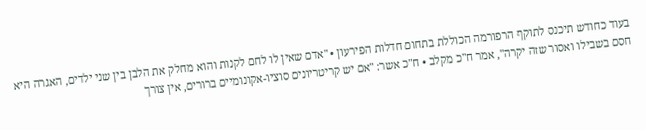בעוד כחודש תיכנס לתוקף הרפורמה הכוללת בתחום חדלות הפירעון • "אדם שאין לו לחם לקנות והוא מחלק את הלבן בין שני ילדים, האגרה היא חסם בשבילו ואסור שזה יקרה", אמר ח"כ מקלב • ח"כ אשר: "אם יש קריטריונים סוציו-אקונומיים ברורים, אין צורך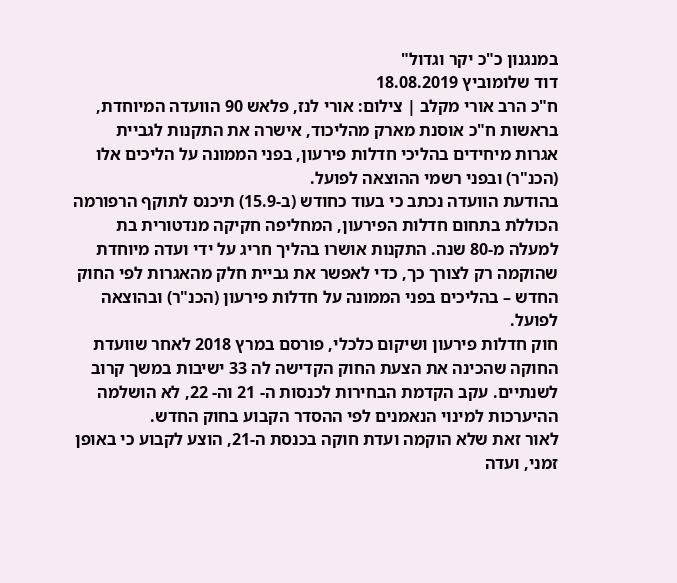במנגנון כ"כ יקר וגדול"
דוד שלומוביץ 18.08.2019
ח"כ הרב אורי מקלב | צילום: אורי לנז, פלאש 90 הוועדה המיוחדת, בראשות ח"כ אוסנת מארק מהליכוד, אישרה את התקנות לגביית אגרות מיחידים בהליכי חדלות פירעון, בפני הממונה על הליכים אלו (הכנ"ר) ובפני רשמי ההוצאה לפועל.
בהודעת הוועדה נכתב כי בעוד כחודש (ב-15.9) תיכנס לתוקף הרפורמה הכוללת בתחום חדלות הפירעון, המחליפה חקיקה מנדטורית בת למעלה מ-80 שנה. התקנות אושרו בהליך חריג על ידי ועדה מיוחדת שהוקמה רק לצורך כך, כדי לאפשר את גביית חלק מהאגרות לפי החוק החדש – בהליכים בפני הממונה על חדלות פירעון (הכנ"ר) ובהוצאה לפועל.
חוק חדלות פירעון ושיקום כלכלי, פורסם במרץ 2018 לאחר שוועדת החוקה שהכינה את הצעת החוק הקדישה לה 33 ישיבות במשך קרוב לשנתיים. עקב הקדמת הבחירות לכנסות ה- 21 וה- 22, לא הושלמה ההיערכות למינוי הנאמנים לפי ההסדר הקבוע בחוק החדש.
לאור זאת שלא הוקמה ועדת חוקה בכנסת ה-21, הוצע לקבוע כי באופן זמני, ועדה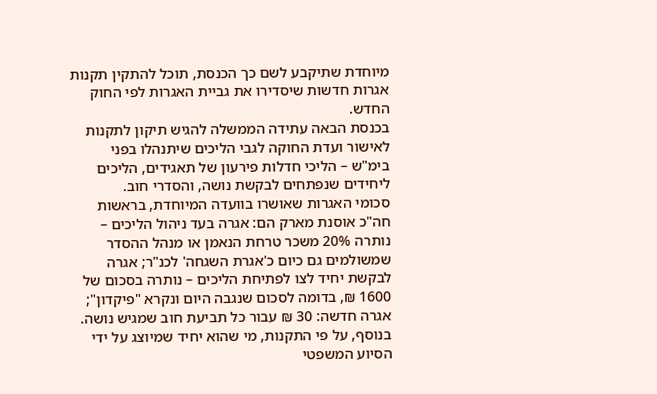מיוחדת שתיקבע לשם כך הכנסת, תוכל להתקין תקנות אגרות חדשות שיסדירו את גביית האגרות לפי החוק החדש.
בכנסת הבאה עתידה הממשלה להגיש תיקון לתקנות לאישור ועדת החוקה לגבי הליכים שיתנהלו בפני בימ"ש – הליכי חדלות פירעון של תאגידים, הליכים ליחידים שנפתחים לבקשת נושה, והסדרי חוב.
סכומי האגרות שאושרו בוועדה המיוחדת, בראשות חה"כ אוסנת מארק הם: אגרה בעד ניהול הליכים – נותרה 20% משכר טרחת הנאמן או מנהל ההסדר שמשולמים גם כיום כ'אגרת השגחה' לכנ"ר; אגרה לבקשת יחיד לצו לפתיחת הליכים – נותרה בסכום של 1600 ₪, בדומה לסכום שנגבה היום ונקרא "פיקדון"; אגרה חדשה: 30 ₪ עבור כל תביעת חוב שמגיש נושה.
בנוסף, על פי התקנות, מי שהוא יחיד שמיוצג על ידי הסיוע המשפטי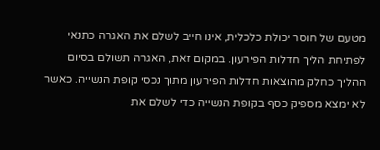מטעם של חוסר יכולת כלכלית, אינו חייב לשלם את האגרה כתנאי לפתיחת הליך חדלות הפירעון. במקום זאת, האגרה תשולם בסיום ההליך כחלק מהוצאות חדלות הפירעון מתוך נכסי קופת הנשייה. כאשר לא ימצא מספיק כסף בקופת הנשייה כדי לשלם את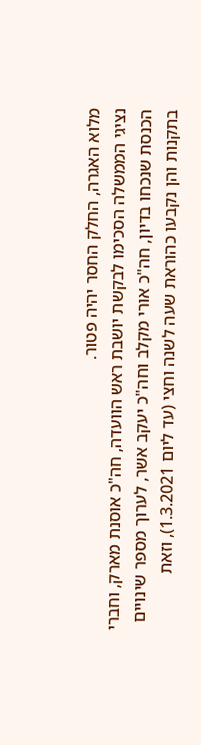מלוא האגרה, החלק החסר יהיה פטור.
נציגי הממשלה הסכימו לבקשת יושבת ראש הוועדה, חה"כ אוסנת מארק, וחברי הכנסת שנכחו בדיון, חה"כ אורי מקלב וחה"כ יעקב אשר, לערוך מספר שינויים בתקנות והן נקבעו כהוראת שעה לשנה וחצי (עד ליום 1.3.2021), וזאת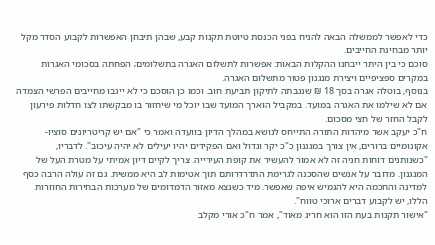כדי לאפשר לממשלה הבאה להניח בפני הכנסת טיוטת תקנות קבע, שבהן תיבחן האפשרות לקבוע הסדר מקל יותר מבחינת החייבים.
סוכם כי בין היתר ייבחנו ההקלות הבאות: אפשרות לתשלום האגרה בתשלומים; הפחתה בסכומי האגרות במקרים ספציפיים ויצירת מנגנון פטור מתשלום האגרה.
בנוסף, בוטלה אגרה בסך 18 ₪ שנגבתה לתיקון תביעת חוב. וכמו כן הוסכם כי לא ייגבו מחייבים הפרשי הצמדה אם לא שילמו את האגרה במועד. במקביל הוארך המועד שבו יוכל מי שיחזור בו מבקשתו לצו חדלות פירעון לקבל החזר של חצי מסכום.
ח"כ יעקב אשר מיהדות התורה התייחס לנושא במהלך הדיון בוועדה ואמר כי "אם יש קריטריונים סוציו-אקונומיים ברורים, אין צורך במנגנון כ"כ יקר וגדול ואם הפקידים יהיו יעילים לא יהיה עיכוב". לדבריו, "כשנותנים דוחות חניה זה לא אמור להעשיר את קופת העירייה. צריך לקיים דיון אמיתי על מטרת העל של המנגנון. מדובר על אנשים שהסכנה לגרימת התדרדרותם תוך אטימות לב היא ממשית. גם זה עולה הרבה כסף למדינה והחכמה היא להגמיש איפה שאפשר. מיד כשנצא מאזור הדמדומים של מערכות הבחירות החוזרות הללו, יש לקבוע דברים ארוכי טווח".
"אישור תקנות בעת הזו הוא חריג מאוד", אמר ח"כ אורי מקלב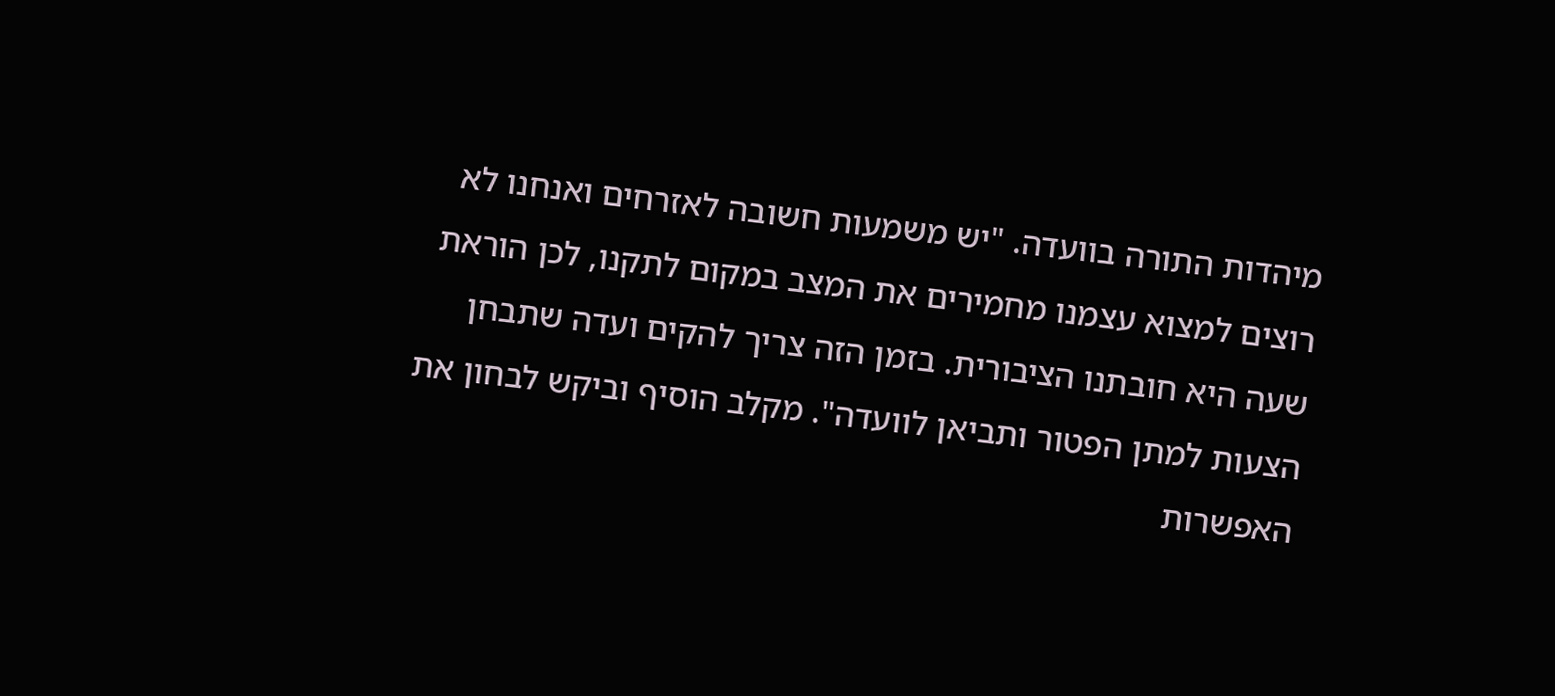מיהדות התורה בוועדה. "יש משמעות חשובה לאזרחים ואנחנו לא רוצים למצוא עצמנו מחמירים את המצב במקום לתקנו, לכן הוראת שעה היא חובתנו הציבורית. בזמן הזה צריך להקים ועדה שתבחן הצעות למתן הפטור ותביאן לוועדה". מקלב הוסיף וביקש לבחון את האפשרות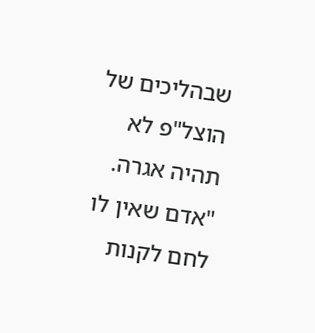שבהליכים של הוצל"פ לא תהיה אגרה. "אדם שאין לו לחם לקנות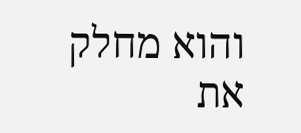והוא מחלק את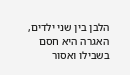הלבן בין שני ילדים, האגרה היא חסם בשבילו ואסור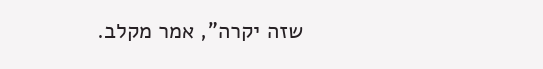שזה יקרה", אמר מקלב.